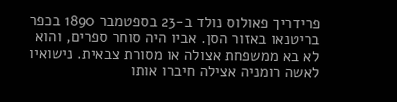פרידריך פאולוס נולד ב-23 בספטמבר 1890 בכפר בריטנאו באזור הסן. אביו היה סוחר ספרים, והוא לא בא ממשפחת אצולה או מסורת צבאית. נישואיו לאשה רומניה אצילה חיברו אותו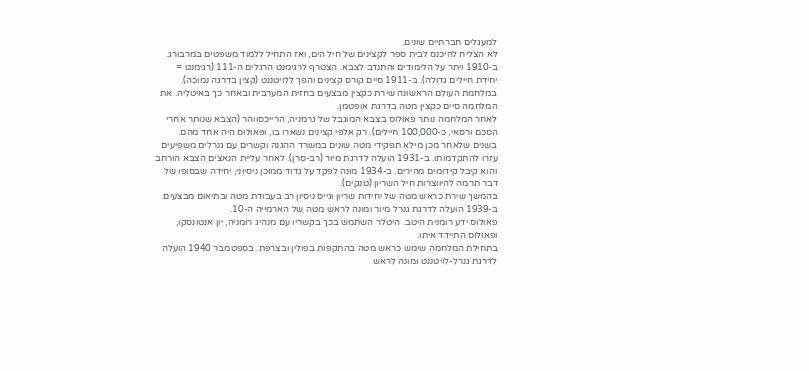למעגלים חברתיים שונים.
לא הצליח להיכנס לבית ספר לקצינים של חיל הים, ואז התחיל ללמוד משפטים במרבורג. ב-1910 ויתר על הלימודים והתנדב לצבא. הצטרף לרגימנט הרגלים ה-111 (רגימנט = יחידת חיילים גדולה). ב-1911 סיים קורס קצינים והפך ללויטננט (קצין בדרגה נמוכה).
במלחמת העולם הראשונה שירת כקצין מבצעים בחזית המערבית ובאחר כך באיטליה. את המלחמה סיים כקצין מטה בדרגת אופטמן.
לאחר המלחמה נותר פאולוס בצבא המוגבל של גרמניה, הרייכסווהר (הצבא שנותר אחרי הסכם ורסאי, כ-100,000 חיילים). רק אלפי קצינים נשארו בו, ופאולוס היה אחד מהם.
בשנים שלאחר מכן מילא תפקידי מטה שונים במשרד ההגנה וקשרים עם גנרלים משפיעים עזרו להתקדמותו. ב-1931 הועלה לדרגת מיור (רב-סרן). לאחר עליית הנאצים הצבא הורחב והוא קיבל קידומים מהירים. ב-1934 מונה לפקד על גדוד ממוכן ניסיוני, יחידה שבסופו של דבר תרמה להיווצרות חיל השריון (טנקים).
בהמשך שירת כראש מטה של יחידות שריון וגייס ניסיון רב בעבודת מטה ובתיאום מבצעים. ב-1939 הועלה לדרגת גנרל מיור ומונה לראש מטה של הארמייה ה-10.
פאולוס ידע רומנית היטב. היטלר השתמש בכך בקשריו עם מנהיג רומניה, יון אנטונסקו, ופאולוס התיידד איתו.
בתחילת המלחמה שימש כראש מטה בהתקפות בפולין ובצרפת. בספטמבר 1940 הועלה לדרגת גנרל-לויטננט ומונה לראש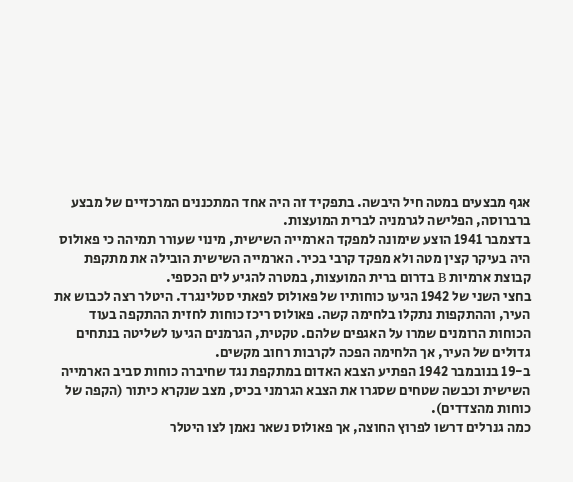אגף מבצעים במטה חיל היבשה. בתפקיד זה היה אחד המתכננים המרכזיים של מבצע ברברוסה, הפלישה לגרמניה לברית המועצות.
בדצמבר 1941 הוצע שימונה למפקד הארמייה השישית, מינוי שעורר תמיהה כי פאולוס היה בעיקר קצין מטה ולא מפקד קרבי בכיר. הארמייה השישית הובילה את מתקפת קבוצת ארמיות B בדרום ברית המועצות, במטרה להגיע לים הכספי.
בחצי השני של 1942 הגיעו כוחותיו של פאולוס לפאתי סטלינגרד. היטלר רצה לכבוש את העיר, וההתקפות נתקלו בלחימה קשה. פאולוס ריכז כוחות לחזית ההתקפה בעוד הכוחות הרומנים שמרו על האגפים שלהם. טקטית, הגרמנים הגיעו לשליטה בנתחים גדולים של העיר, אך הלחימה הפכה לקרבות רחוב מקשים.
ב-19 בנובמבר 1942 הפתיע הצבא האדום במתקפת נגד שחיברה כוחות סביב הארמייה השישית וכבשה שטחים שסגרו את הצבא הגרמני בכיס, מצב שנקרא כיתור (הקפה של כוחות מהצדדים).
כמה גנרלים דרשו לפרוץ החוצה, אך פאולוס נשאר נאמן לצו היטלר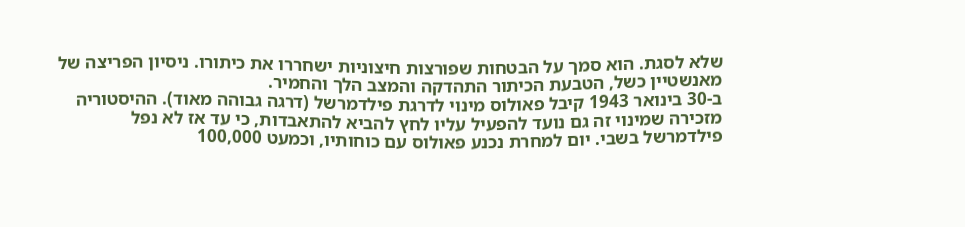שלא לסגת. הוא סמך על הבטחות שפורצות חיצוניות ישחררו את כיתורו. ניסיון הפריצה של מאנשטיין כשל, הטבעת הכיתור התהדקה והמצב הלך והחמיר.
ב-30 בינואר 1943 קיבל פאולוס מינוי לדרגת פילדמרשל (דרגה גבוהה מאוד). ההיסטוריה מזכירה שמינוי זה גם נועד להפעיל עליו לחץ להביא להתאבדות, כי עד אז לא נפל פילדמרשל בשבי. יום למחרת נכנע פאולוס עם כוחותיו, וכמעט 100,000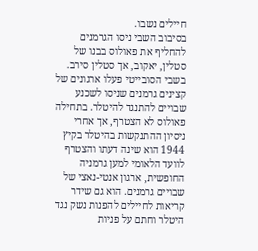חיילים נשבו.
בסיבוב השבי ניסו הגרמנים להחליף את פאולוס בבנו של סטלין, יאקוב, אך סטלין סירב. בשבי הסובייטי פעלו ארגונים של קצינים גרמנים שניסו לשכנע שבויים להתנגד להיטלר. בתחילה פאולוס לא הצטרף, אך אחרי ניסיון ההתנקשות בהיטלר בקיץ 1944 הוא שינה דעתו והצטרף לוועד הלאומי למען גרמניה החופשית, ארגון אנטי-נאצי של שבויים גרמנים. הוא גם שידר קריאות לחיילים להפנות נשק נגד היטלר וחתם על פניות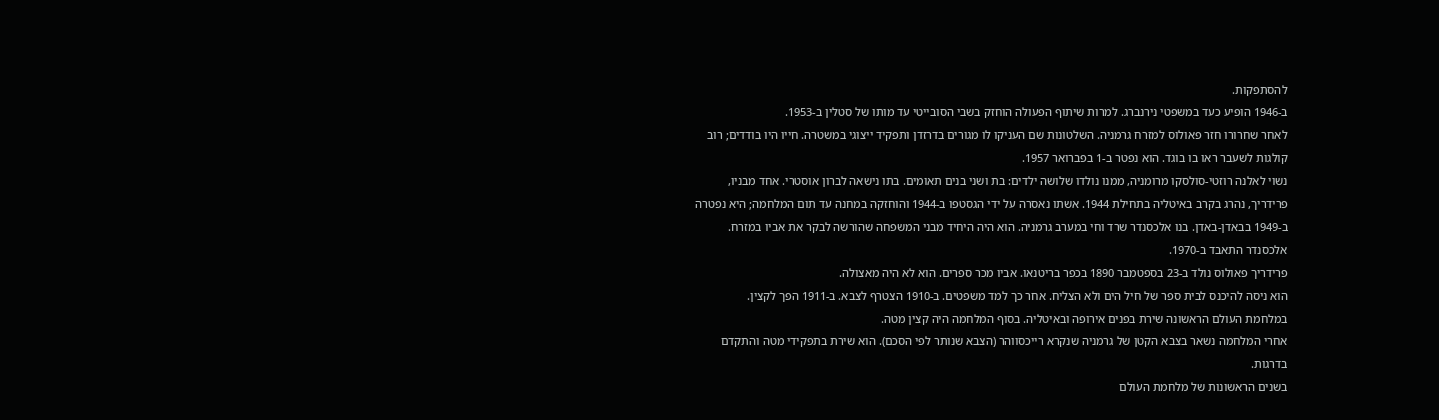להסתפקות.
ב-1946 הופיע כעד במשפטי נירנברג. למרות שיתוף הפעולה הוחזק בשבי הסובייטי עד מותו של סטלין ב-1953.
לאחר שחרורו חזר פאולוס למזרח גרמניה. השלטונות שם העניקו לו מגורים בדרזדן ותפקיד ייצוגי במשטרה. חייו היו בודדים; רוב קולגות לשעבר ראו בו בוגד. הוא נפטר ב-1 בפברואר 1957.
נשוי לאלנה רוזטי-סולסקו מרומניה, ממנו נולדו שלושה ילדים: בת ושני בנים תאומים. בתו נישאה לברון אוסטרי. אחד מבניו, פרידריך, נהרג בקרב באיטליה בתחילת 1944. אשתו נאסרה על ידי הגסטפו ב-1944 והוחזקה במחנה עד תום המלחמה; היא נפטרה ב-1949 בבאדן-באדן. בנו אלכסנדר שרד וחי במערב גרמניה. הוא היה היחיד מבני המשפחה שהורשה לבקר את אביו במזרח. אלכסנדר התאבד ב-1970.
פרידריך פאולוס נולד ב-23 בספטמבר 1890 בכפר בריטנאו. אביו מכר ספרים. הוא לא היה מאצולה.
הוא ניסה להיכנס לבית ספר של חיל הים ולא הצליח. אחר כך למד משפטים. ב-1910 הצטרף לצבא. ב-1911 הפך לקצין.
במלחמת העולם הראשונה שירת בפנים אירופה ובאיטליה. בסוף המלחמה היה קצין מטה.
אחרי המלחמה נשאר בצבא הקטן של גרמניה שנקרא רייכסווהר (הצבא שנותר לפי הסכם). הוא שירת בתפקידי מטה והתקדם בדרגות.
בשנים הראשונות של מלחמת העולם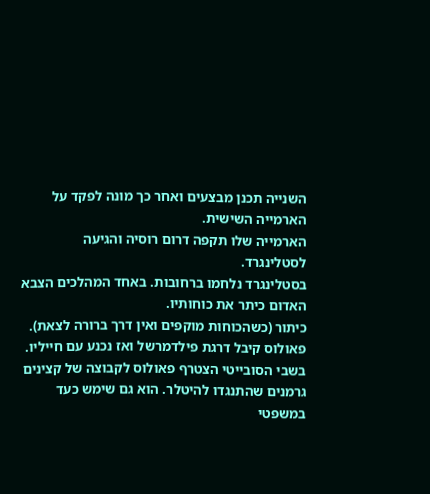השנייה תכנן מבצעים ואחר כך מונה לפקד על הארמייה השישית.
הארמייה שלו תקפה דרום רוסיה והגיעה לסטלינגרד.
בסטלינגרד נלחמו ברחובות. באחד המהלכים הצבא האדום כיתר את כוחותיו.
כיתור (כשהכוחות מוקפים ואין דרך ברורה לצאת).
פאולוס קיבל דרגת פילדמרשל ואז נכנע עם חייליו.
בשבי הסובייטי הצטרף פאולוס לקבוצה של קצינים גרמנים שהתנגדו להיטלר. הוא גם שימש כעד במשפטי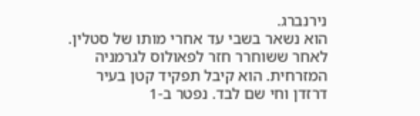נירנברג.
הוא נשאר בשבי עד אחרי מותו של סטלין.
לאחר ששוחרר חזר לפאולוס לגרמניה המזרחית. הוא קיבל תפקיד קטן בעיר דרזדן וחי שם לבד. נפטר ב-1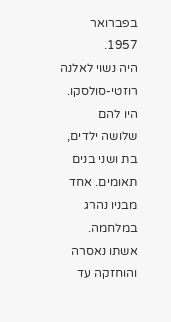בפברואר 1957.
היה נשוי לאלנה רוזטי-סולסקו. היו להם שלושה ילדים, בת ושני בנים תאומים. אחד מבניו נהרג במלחמה. אשתו נאסרה והוחזקה עד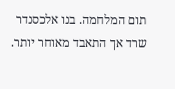תום המלחמה. בנו אלכסנדר שרד אך התאבד מאוחר יותר.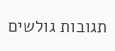תגובות גולשים